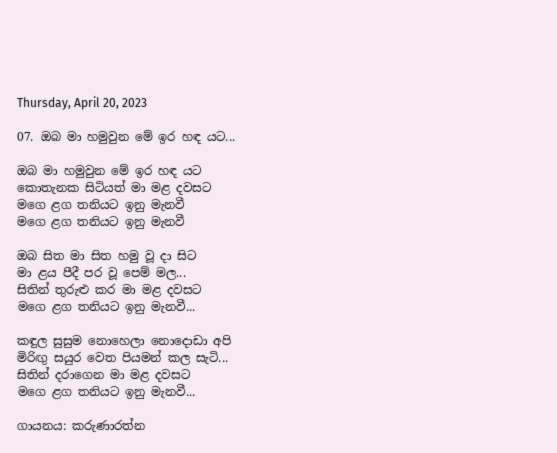Thursday, April 20, 2023

07. ඔබ මා හමුවුන මේ ඉර හඳ යට...

ඔබ මා හමුවුන මේ ඉර හඳ යට
කොතැනක සිටියත් මා මළ දවසට
මගෙ ළග තනියට ඉනු මැනවී
මගෙ ළග තනියට ඉනු මැනවී

ඔබ සිත මා සිත හමු වූ දා සිට
මා ළය පීදී පර වූ පෙම් මල...
සිතින් තුරුළු කර මා මළ දවසට
මගෙ ළග තනියට ඉනු මැනවී...

කඳුල සුසුම නොහෙලා නොදොඩා අපි
මිරිඟු සයුර වෙත පියමන් කල සැටි...
සිතින් දරාගෙන මා මළ දවසට
මගෙ ළග තනියට ඉනු මැනවී...

ගායනය: කරුණාරත්න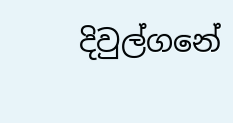දිවුල්ගනේ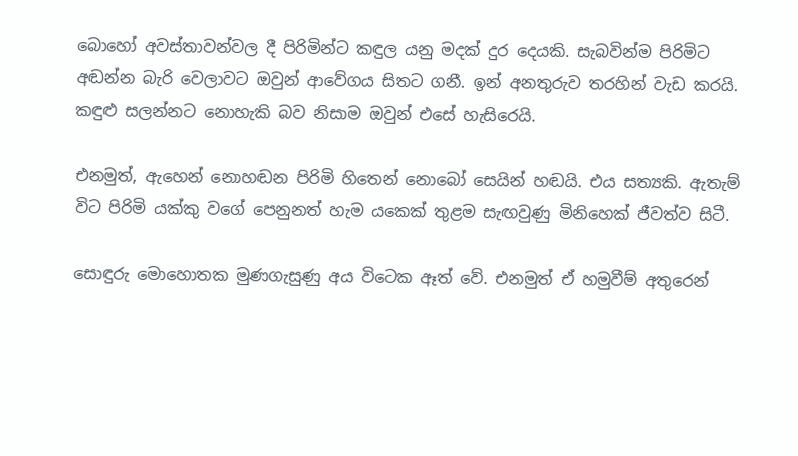බොහෝ අවස්තාවන්වල දී පිරිමින්ට කඳුල යනු මදක් දුර දෙයකි. සැබවින්ම පිරිමිට අඬන්න බැරි වෙලාවට ඔවුන් ආවේගය සිතට ගනී. ඉන් අනතුරුව තරහින් වැඩ කරයි. කඳුළු සලන්නට නොහැකි බව නිසාම ඔවුන් එසේ හැසිරෙයි.

එනමුත්, ඇහෙන් නොහඬන පිරිමි හිතෙන් නොබෝ සෙයින් හඬයි. එය සත්‍යකි. ඇතැම් විට පිරිමි යක්කු වගේ පෙනුනත් හැම යකෙක් තුළම සැඟවුණු මිනිහෙක් ජීවත්ව සිටී.

සොඳුරු මොහොතක මුණගැසුණු අය විටෙක ඈත් වේ. එනමුත් ඒ හමුවීම් අතුරෙන්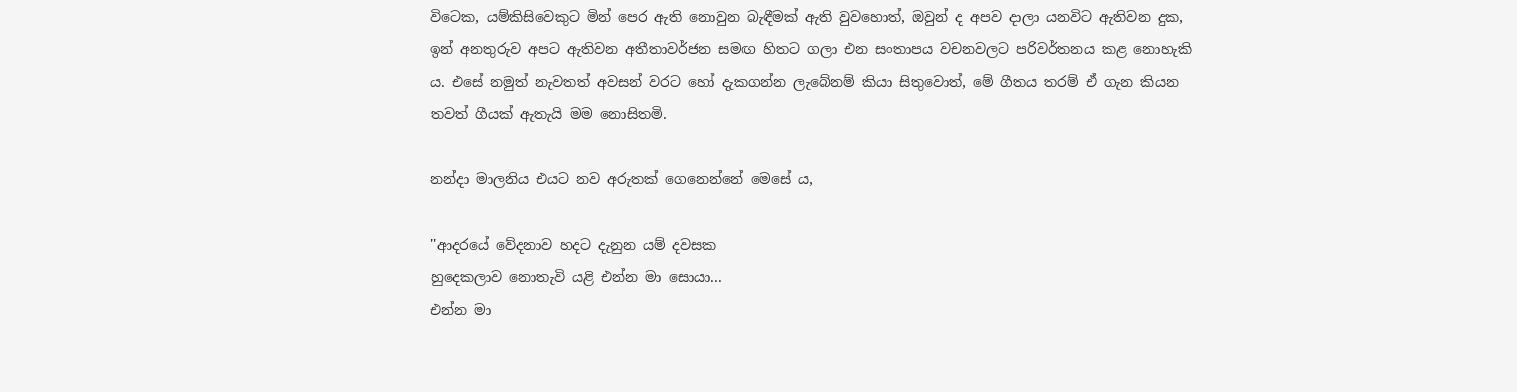විටෙක, යම්කිසිවෙකුට මින් පෙර ඇති නොවුන බැඳීමක් ඇති වුවහොත්, ඔවුන් ද අපව දාලා යනවිට ඇතිවන දුක, ඉන් අනතුරුව අපට ඇතිවන අතීතාවර්ජන සමඟ හිතට ගලා එන සංතාපය වචනවලට පරිවර්තනය කළ නොහැකි ය. එසේ නමුත් නැවතත් අවසන් වරට හෝ දැකගන්න ලැබේනම් කියා සිතුවොත්, මේ ගීතය තරම් ඒ ගැන කියන තවත් ගීයක් ඇතැයි මම නොසිතමි.

නන්දා මාලනිය එයට නව අරුතක් ගෙනෙන්නේ මෙසේ ය,

''ආදරයේ වේදනාව හදට දැනුන යම් දවසක
හුදෙකලාව නොතැවි යළි එන්න මා සොයා...
එන්න මා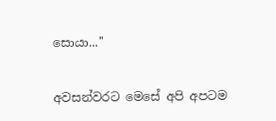සොයා...''

අවසන්වරට මෙසේ අපි අපටම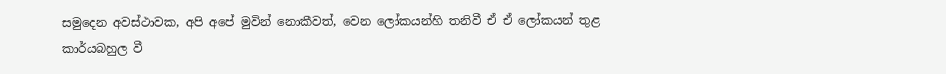සමුදෙන අවස්ථාවක, අපි අපේ මුවින් නොකීවත්, වෙන ලෝකයන්හි තනිවී ඒ ඒ ලෝකයන් තුළ කාර්යබහුල වී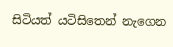සිටියත් යටිසිතෙන් නැගෙන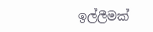ඉල්ලීමක්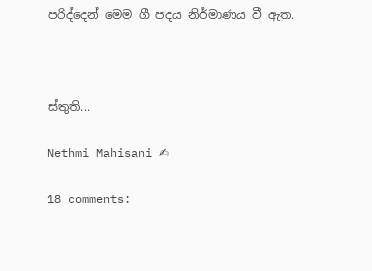පරිද්දෙන් මෙම ගී පදය නිර්මාණය වී ඇත.



ස්තුති...

Nethmi Mahisani ✍

18 comments: